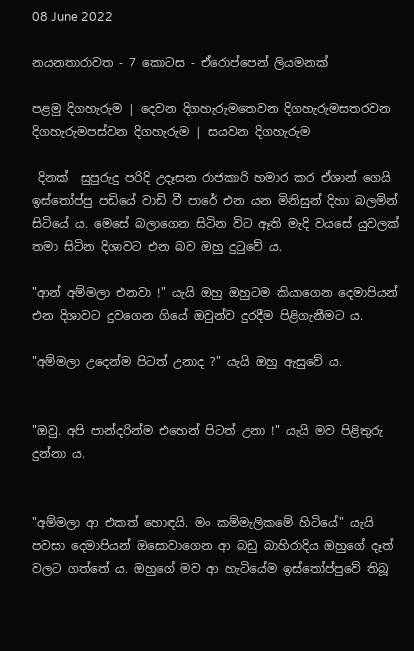08 June 2022

නයනතාරාවත - 7 කොටස - ඒරොප්පෙන් ලියමනක්

පළමු දිගහැරුම | දෙවන දිගහැරුමතෙවන දිගහැරුමසතරවන දිගහැරුමපස්වන දිගහැරුම | සයවන දිගහැරුම

 දිනක්  සුපුරුදු පරිදි උදෑසන රාජකාරි හමාර කර ඒශාන් ගෙයි ඉස්තෝප්පු පඩියේ වාඩි වී පාරේ එන යන මිනිසුන් දිහා බලමින් සිටියේ ය. මෙසේ බලාගෙන සිටින විට ඈති මැදි වයසේ යුවලක් තමා සිටින දිශාවට එන බව ඔහු දුටුවේ ය.

"ආන් අම්මලා එනවා !" යැයි ඔහු ඔහුටම කියාගෙන දෙමාපියන් එන දිශාවට දුවගෙන ගියේ ඔවුන්ව දුරදීම පිළිගැනීමට ය.

"අම්මලා උදෙන්ම පිටත් උනාද ?" යැයි ඔහු ඇසුවේ ය.


"ඔවු. අපි පාන්දරින්ම එහෙන් පිටත් උනා !" යැයි මව පිළිතුරු දුන්නා ය.


"අම්මලා ආ එකත් හොඳයි. මං කම්මැලිකමේ හිටියේ" යැයි පවසා දෙමාපියන් ඔසොවාගෙන ආ බඩු බාහිරාදිය ඔහුගේ දෑත් වලට ගත්තේ ය. ඔහුගේ මව ආ හැටියේම ඉස්තෝප්පුවේ තිබූ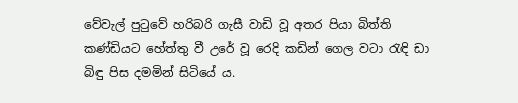වේවැල් පුටුවේ හරිබරි ගැසී වාඩි වූ අතර පියා බිත්ති කණ්ඩියට හේත්තු වී උරේ වූ රෙදි කඩින් ගෙල වටා රැඳි ඩා බිඳු පිස දමමින් සිටියේ ය.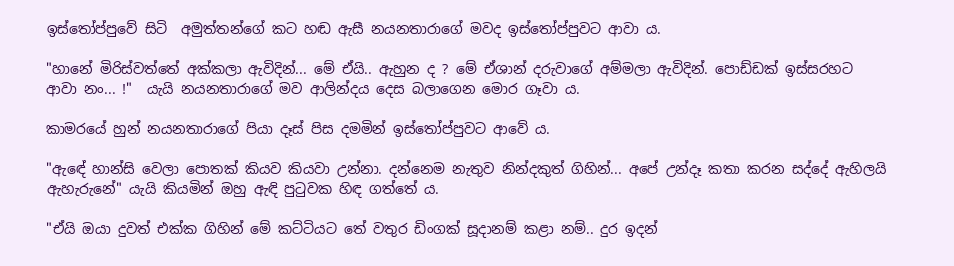ඉස්තෝප්පුවේ සිටි  අමුත්තන්ගේ කට හඬ ඇසී නයනතාරාගේ මවද ඉස්තෝප්පුවට ආවා ය.

"හානේ මිරිස්වත්තේ අක්කලා ඇවිදින්... මේ ඒයි.. ඇහුන ද ? මේ ඒශාන් දරුවාගේ අම්මලා ඇවිදින්. පොඩ්ඩක් ඉස්සරහට ආවා නං... !"  යැයි නයනතාරාගේ මව ආලින්දය දෙස බලාගෙන මොර ගෑවා ය.

කාමරයේ හුන් නයනතාරාගේ පියා දෑස් පිස දමමින් ඉස්තෝප්පුවට ආවේ ය.

"ඇඳේ හාන්සි වෙලා පොතක් කියව කියවා උන්නා. දන්නෙම නැතුව නින්දකුත් ගිහින්... අපේ උන්දෑ කතා කරන සද්දේ ඇහිලයි ඇහැරුනේ" යැයි කියමින් ඔහු ඇඳි පුටුවක හිඳ ගත්තේ ය.

"ඒයි ඔයා දුවත් එක්ක ගිහින් මේ කට්ටියට තේ වතුර ඩිංගක් සූදානම් කළා නම්.. දුර ඉදන්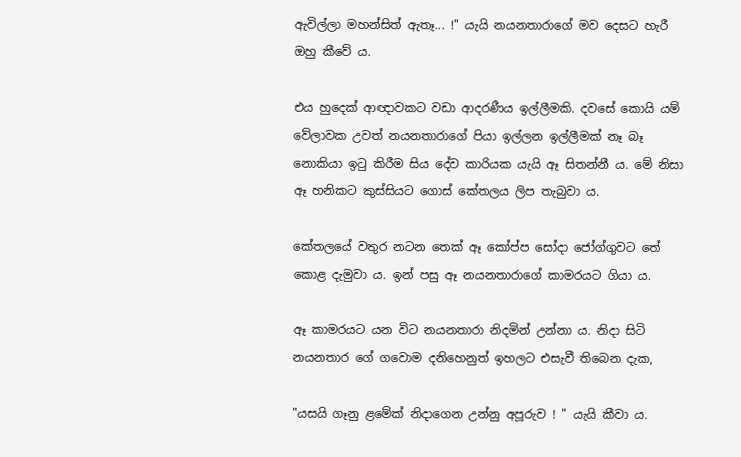ඇවිල්ලා මහන්සිත් ඇතෑ... !" යැයි නයනතාරාගේ මව දෙසට හැරී ඔහු කීවේ ය.

එය හුදෙක් ආඥාවකට වඩා ආදරණීය ඉල්ලීමකි. දවසේ කොයි යම් වේලාවක උවත් නයනතාරාගේ පියා ඉල්ලන ඉල්ලීමක් නෑ බෑ නොකියා ඉටු කිරීම සිය දේව කාරියක යැයි ඈ සිතන්නී ය. මේ නිසා ඈ හනිකට කුස්සියට ගොස් කේතලය ලිප තැබුවා ය.

කේතලයේ වතුර නටන තෙක් ඈ කෝප්ප සෝදා ජෝග්ගුවට තේ කොළ දැමුවා ය. ඉන් පසු ඈ නයනතාරාගේ කාමරයට ගියා ය.

ඈ කාමරයට යන විට නයනතාරා නිදමින් උන්නා ය. නිදා සිටි නයනතාර ගේ ගවොම දනිහෙනුත් ඉහලට එසැවී තිබෙන දැක,

"යසයි ගෑනු ළමේක් නිදාගෙන උන්නු අපූරුව ! " යැයි කීවා ය.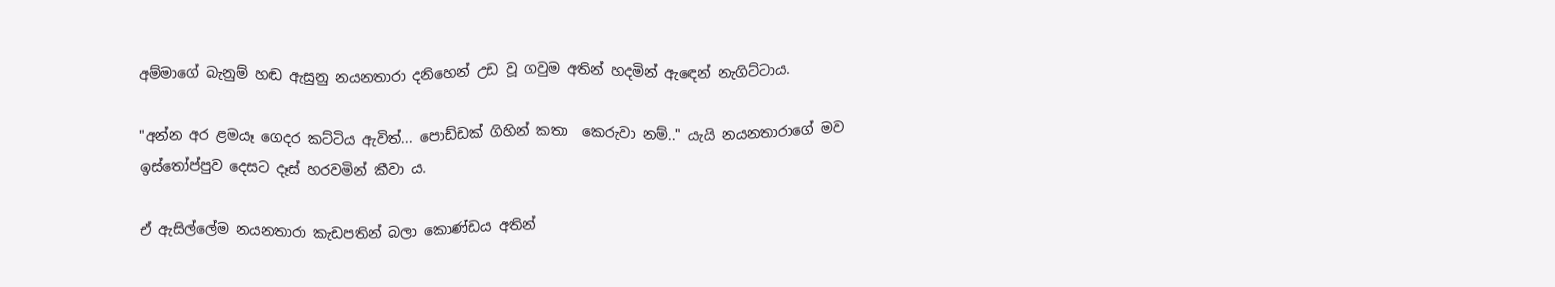අම්මාගේ බැනුම් හඬ ඇසුනු නයනතාරා දනිහෙන් උඩ වූ ගවුම අතින් හදමින් ඇඳෙන් නැගිට්ටාය.

"අන්න අර ළමයෑ ගෙදර කට්ටිය ඇවිත්... පොඩ්ඩක් ගිහින් කතා  කෙරුවා නම්.." යැයි නයනතාරාගේ මව ඉස්තෝප්පුව දෙසට දෑස් හරවමින් කීවා ය.

ඒ ඇසිල්ලේම නයනතාරා කැඩපතින් බලා කොණ්ඩය අතින්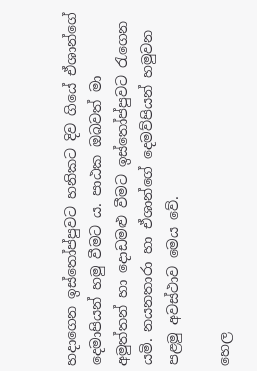හදාගෙන ඉස්තෝප්පුවට හනිකට දිව ගියේ ඒශාන්ගේ දෙමාපියන් හමු වීමට ය. පාඨක ඔබවත් මා  අමුත්තන් හා දොඩමළු වීමට ඉස්තෝප්පුවට රැගෙන යමි. නයනතාරා හා ඒශාන්ගේ දෙමව්පියන් හමුවන පළමු අවස්ථාව මෙය වේ.

හෙල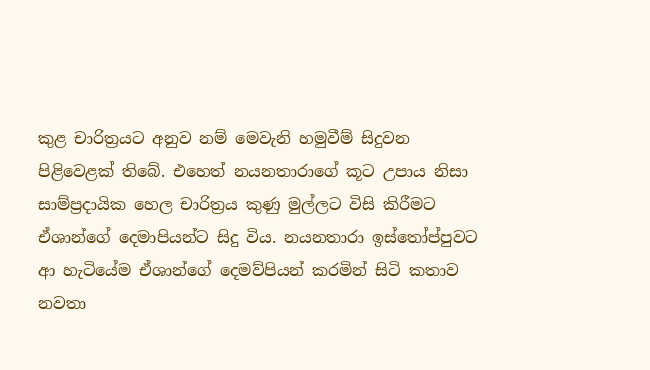කුළ චාරිත්‍රයට අනුව නම් මෙවැනි හමුවීම් සිදුවන පිළිවෙළක් තිබේ. එහෙත් නයනතාරාගේ කූට උපාය නිසා  සාම්ප්‍රදායික හෙල චාරිත්‍රය කුණු මුල්ලට විසි කිරීමට ඒශාන්ගේ දෙමාපියන්ට සිදු විය. නයනතාරා ඉස්තෝප්පුවට ආ හැටියේම ඒශාන්ගේ දෙමව්පියන් කරමින් සිටි කතාව නවතා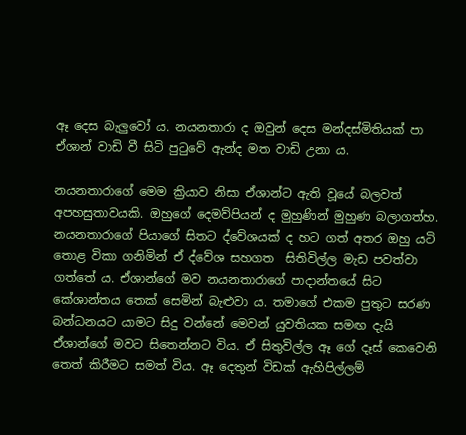ඈ දෙස බැලුවෝ ය. නයනතාරා ද ඔවුන් දෙස මන්දස්මිතියක් පා ඒශාන් වාඩි වී සිටි පුටුවේ ඇන්ද මත වාඩි උනා ය.

නයනතාරාගේ මෙම ක්‍රියාව නිසා ඒශාන්ට ඇති වූයේ බලවත් අපහසුතාවයකි. ඔහුගේ දෙමව්පියන් ද මුහුණින් මුහුණ බලාගත්හ. නයනතාරාගේ පියාගේ සිතට ද්වේශයක් ද හට ගත් අතර ඔහු යටි තොළ විකා ගනිමින් ඒ ද්වේශ සහගත  සිතිවිල්ල මැඩ පවත්වා ගත්තේ ය. ඒශාන්ගේ මව නයනතාරාගේ පාදාන්තයේ සිට කේශාන්තය තෙක් සෙමින් බැළුවා ය. තමාගේ එකම පුතුට සරණ බන්ධනයට යාමට සිදු වන්නේ මෙවන් යුවතියක සමඟ දැයි ඒශාන්ගේ මවට සිතෙන්නට විය. ඒ සිතුවිල්ල ඈ ගේ දෑස් කෙවෙනි තෙත් කිරීමට සමත් විය. ඈ දෙතුන් විඩක් ඇහිපිල්ලම්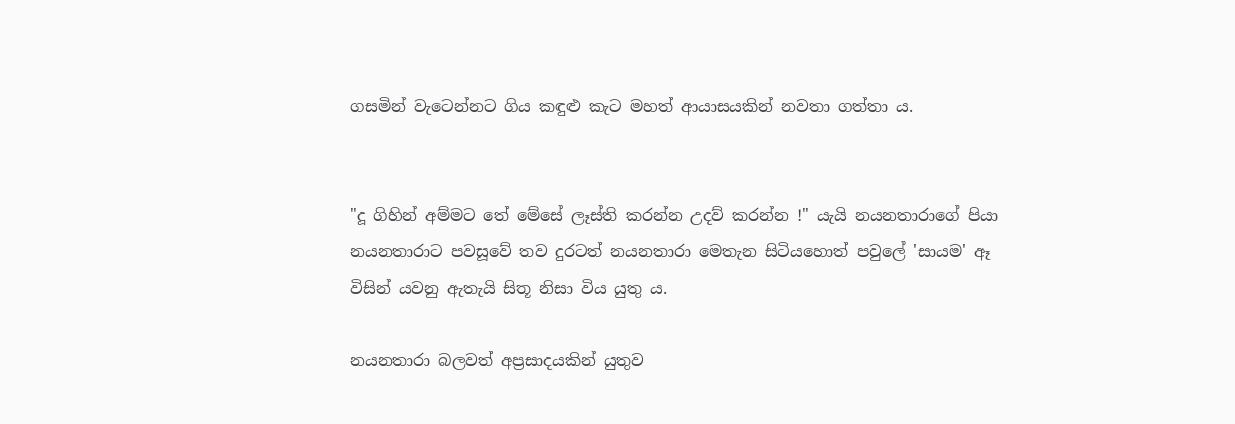ගසමින් වැටෙන්නට ගිය කඳුළු කැට මහත් ආයාසයකින් නවතා ගත්තා ය.


"දූ ගිහින් අම්මට තේ මේසේ ලෑස්ති කරන්න උදව් කරන්න !" යැයි නයනතාරාගේ පියා නයනතාරාට පවසූවේ තව දුරටත් නයනතාරා මෙතැන සිටියහොත් පවුලේ 'සායම' ඈ විසින් යවනු ඇතැයි සිතූ නිසා විය යුතු ය.

නයනතාරා බලවත් අප්‍රසාදයකින් යුතුව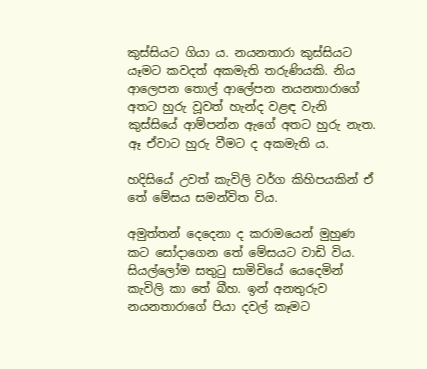කුස්සියට ගියා ය. නයනතාරා කුස්සියට යෑමට කවදත් අකමැති තරුණියකි. නිය ආලෙපන තොල් ආලේපන නයනතාරාගේ අතට හුරු වූවත් හැන්ද වළඳ වැනි කුස්සියේ ආම්පන්න ඇගේ අතට හුරු නැත. ඈ ඒවාට හුරු වීමට ද අකමැති ය.

හදිසියේ උවත් කැවිලි වර්ග කිහිපයකින් ඒ තේ මේසය සමන්විත විය.

අමුත්තන් දෙදෙනා ද කරාමයෙන් මුහුණ කට සෝදාගෙන තේ මේසයට වාඩි විය. සියල්ලෝම සතුටු සාමිචියේ යෙදෙමින් කැවිලි කා තේ බීහ. ඉන් අනතුරුව නයනතාරාගේ පියා දවල් කෑමට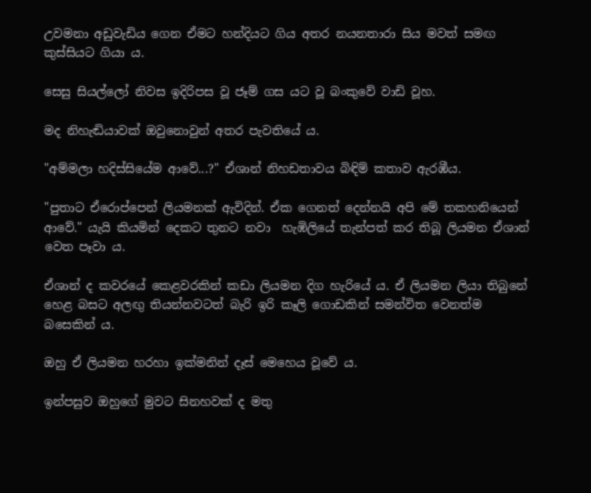උවමනා අඩුවැඩිය ගෙන ඒමට හන්දියට ගිය අතර නයනතාරා සිය මවත් සමඟ කුස්සියට ගියා ය.

සෙසු සියල්ලෝ නිවස ඉදිරිපස වූ ජෑම් ගස යට වූ බංකුවේ වාඩි වූහ.

මද නිහැඬියාවක් ඔවුනොවුන් අතර පැවතියේ ය.

"අම්මලා හදිස්සියේම ආවේ...?" ඒශාන් නිහඩතාවය බිඳිම් කතාව ඇරඹීය.

"පුතාට ඒරොප්පෙන් ලියමනක් ඇවිදින්. ඒක ගෙනත් දෙන්නයි අපි මේ තකහනියෙන් ආවේ." යැයි කියමින් දෙකට තුනට නවා  හැඹිලියේ තැන්පත් කර තිබූ ලියමන ඒශාන් වෙත පෑවා ය.

ඒශාන් ද කවරයේ කෙළවරකින් කඩා ලියමන දිග හැරියේ ය. ඒ ලියමන ලියා තිබුනේ හෙළ බසට අලඟු තියන්නවටත් බැරි ඉරි කෑලි ගොඩකින් සමන්විත වෙනත්ම බසෙකින් ය.

ඔහු ඒ ලියමන හරහා ඉක්මනින් දෑස් මෙහෙය වූවේ ය.

ඉන්පසුව ඔහුගේ මුවට සිනහවක් ද මතු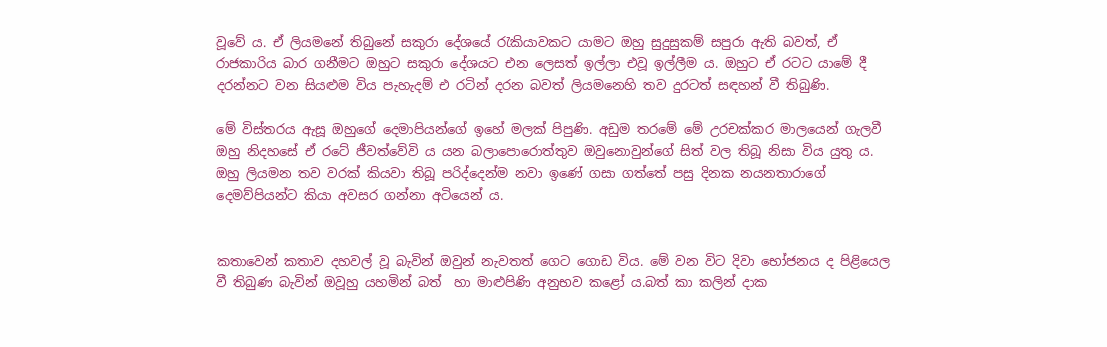වූවේ ය. ඒ ලියමනේ තිබුනේ සකුරා දේශයේ රැකියාවකට යාමට ඔහු සුදුසුකම් සපුරා ඇති බවත්, ඒ රාජකාරිය බාර ගනීමට ඔහුට සකුරා දේශයට එන ලෙසත් ඉල්ලා එවූ ඉල්ලීම ය. ඔහුට ඒ රටට යාමේ දී දරන්නට වන සියළුම විය පැහැදම් එ රටින් දරන බවත් ලියමනෙහි තව දුරටත් සඳහන් වී තිබුණි.

මේ විස්තරය ඇසූ ඔහුගේ දෙමාපියන්ගේ ඉහේ මලක් පිපුණි. අඩුම තරමේ මේ උරචක්කර මාලයෙන් ගැලවී ඔහු නිදහසේ ඒ රටේ ජීවත්වේවි ය යන බලාපොරොත්තුව ඔවුනොවුන්ගේ සිත් වල තිබූ නිසා විය යුතු ය. ඔහු ලියමන තව වරක් කියවා තිබූ පරිද්දෙන්ම නවා ඉණේ ගසා ගත්තේ පසු දිනක නයනතාරාගේ දෙමව්පියන්ට කියා අවසර ගන්නා අටියෙන් ය.


කතාවෙන් කතාව දහවල් වූ බැවින් ඔවුන් නැවතත් ගෙට ගොඩ විය. මේ වන විට දිවා භෝජනය ද පිළියෙල වී තිබුණ බැවින් ඔවූහු යහමින් බත්  හා මාළුපිණි අනුභව කළෝ ය.බත් කා කලින් දාක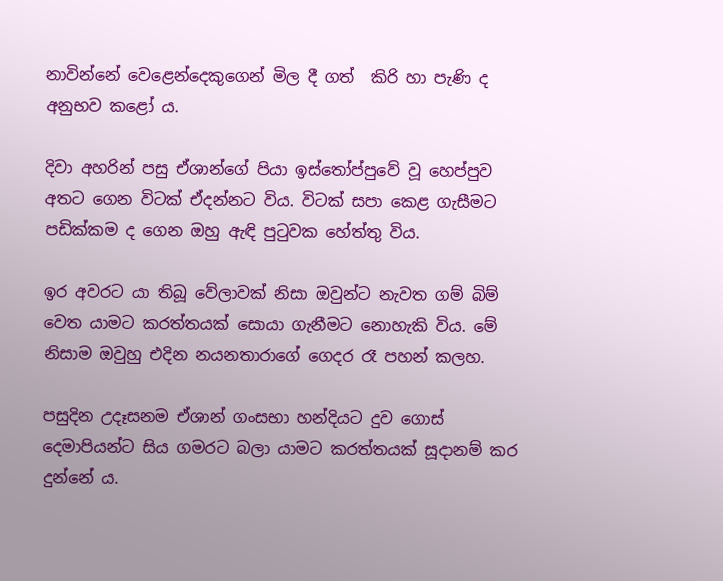නාවින්නේ වෙළෙන්දෙකුගෙන් මිල දී ගත්  කිරි හා පැණි ද අනුභව කළෝ ය.

දිවා අහරින් පසු ඒශාන්ගේ පියා ඉස්තෝප්පුවේ වූ හෙප්පුව අතට ගෙන විටක් ඒදන්නට විය. විටක් සපා කෙළ ගැසීමට පඩික්කම ද ගෙන ඔහු ඇඳි පුටුවක හේත්තු විය.

ඉර අවරට යා තිබූ වේලාවක් නිසා ඔවුන්ට නැවත ගම් බිම් වෙත යාමට කරත්තයක් සොයා ගැනීමට නොහැකි විය. මේ නිසාම ඔවුහු එදින නයනතාරාගේ ගෙදර රෑ පහන් කලහ.

පසුදින උදෑසනම ඒශාන් ගංසභා හන්දියට දුව ගොස් දෙමාපියන්ට සිය ගමරට බලා යාමට කරත්තයක් සූදානම් කර දුන්නේ ය.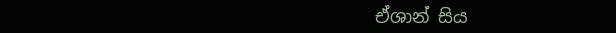ඒශාන් සිය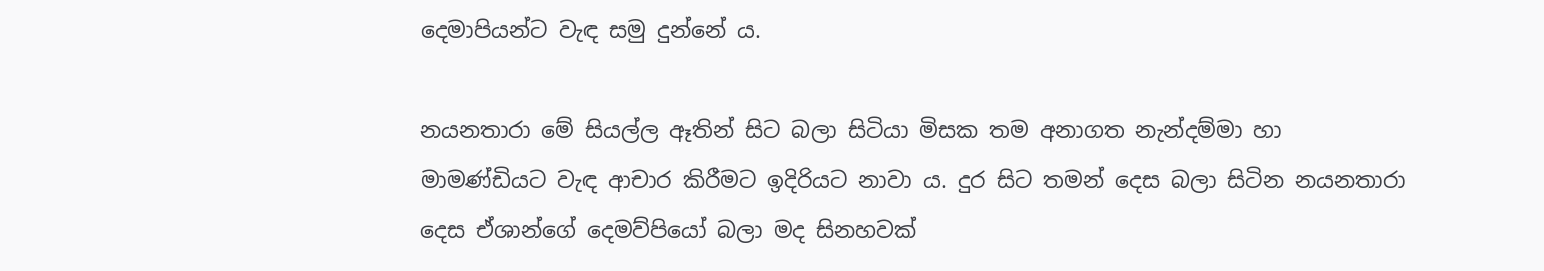දෙමාපියන්ට වැඳ සමු දුන්නේ ය.

නයනතාරා මේ සියල්ල ඈතින් සිට බලා සිටියා මිසක තම අනාගත නැන්දම්මා හා මාමණ්ඩියට වැඳ ආචාර කිරීමට ඉදිරියට නාවා ය. දුර සිට තමන් දෙස බලා සිටින නයනතාරා දෙස ඒශාන්ගේ දෙමව්පියෝ බලා මද සිනහවක්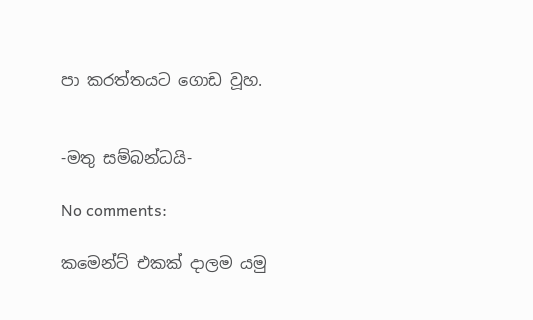පා කරත්තයට ගොඩ වූහ.


-මතු සම්බන්ධයි-

No comments:

කමෙන්ට් එකක් දාලම යමු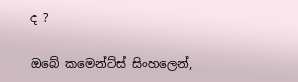ද ?

ඔබේ කමෙන්ට්ස් සිංහලෙන්,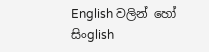English වලින් හෝ සිංglish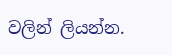වලින් ලියන්න.